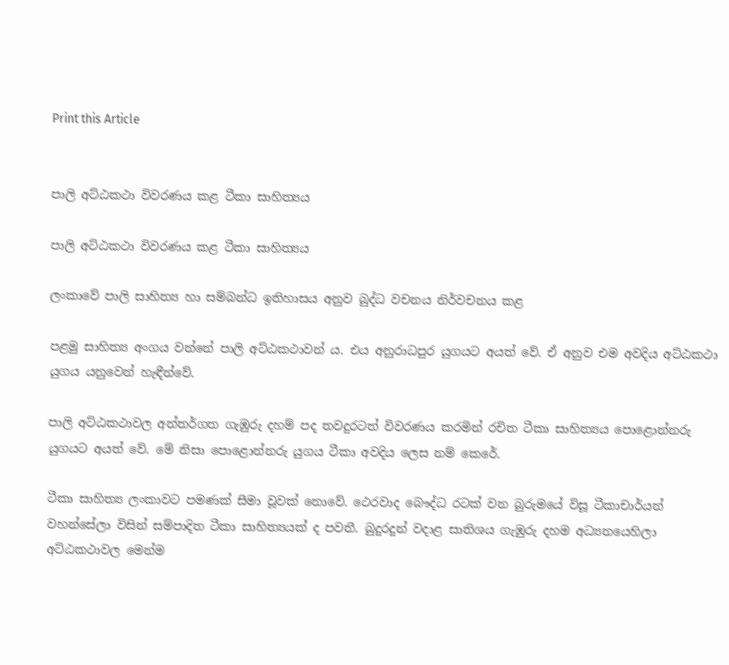Print this Article


පාලි අට්ඨකථා විවරණය කළ ටීකා සාහිත්‍යය

පාලි අට්ඨකථා විවරණය කළ ටීකා සාහිත්‍යය

ලංකාවේ පාලි සාහිත්‍ය හා සම්බන්ධ ඉතිහාසය අනුව බුද්ධ වචනය නිර්වචනය කළ

පළමු සාහිත්‍ය අංගය වන්නේ පාලි අට්ඨකථාවන් ය. එය අනුරාධපුර යුගයට අයත් වේ. ඒ අනුව එම අවදිය අට්ඨකථා යුගය යනුවෙන් හැඳීන්වේ.

පාලි අට්ඨකථාවල අන්තර්ගත ගැඹුරු දහම් පද තවදුරටත් විවරණය කරමින් රචිත ටීකා සාහිත්‍යය පොළොන්නරු යුගයට අයත් වේ. මේ නිසා පොළොන්නරු යුගය ටීකා අවදිය ලෙස නම් කෙරේ.

ටීකා සාහිත්‍ය ලංකාවට පමණක් සීමා වූවක් නොවේ. ථෙරවාද බෞද්ධ රටක් වන බුරුමයේ විසූ ටීකාචාර්යන් වහන්සේලා විසින් සම්පාදිත ටීකා සාහිත්‍යයක් ද පවතී. බුදුරදුන් වදාළ සාතිශය ගැඹුරු දහම අධ්‍යනයෙහිලා අට්ඨකථාවල මෙන්ම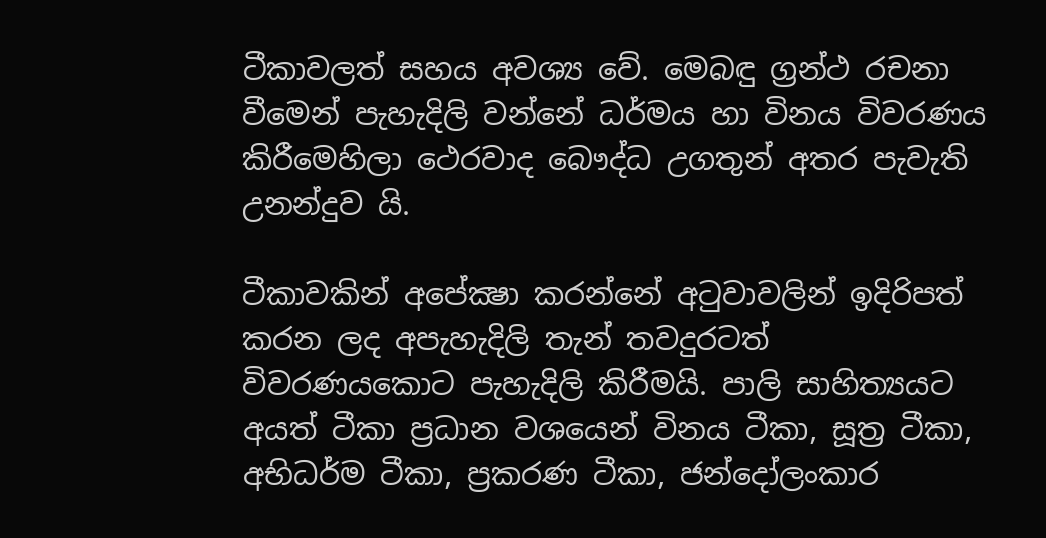ටීකාවලත් සහය අවශ්‍ය වේ. මෙබඳු ග්‍රන්ථ රචනා වීමෙන් පැහැදිලි වන්නේ ධර්මය හා විනය විවරණය කිරීමෙහිලා ථෙරවාද බෞද්ධ උගතුන් අතර පැවැති උනන්දුව යි.

ටීකාවකින් අපේක්‍ෂා කරන්නේ අටුවාවලින් ඉදිරිපත් කරන ලද අපැහැදිලි තැන් තවදුරටත් විවරණයකොට පැහැදිලි කිරීමයි. පාලි සාහිත්‍යයට අයත් ටීකා ප්‍රධාන වශයෙන් විනය ටීකා, සූත්‍ර ටීකා, අභිධර්ම ටීකා, ප්‍රකරණ ටීකා, ජන්දෝලංකාර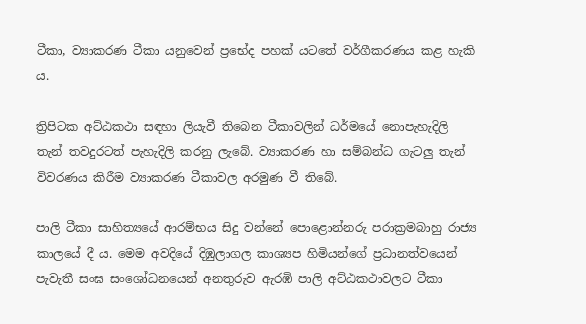ටීකා, ව්‍යාකරණ ටීකා යනුවෙන් ප්‍රභේද පහක් යටතේ වර්ගීකරණය කළ හැකි ය.

ත්‍රිපිටක අට්ඨකථා සඳහා ලියැවී තිබෙන ටීකාවලින් ධර්මයේ නොපැහැදිලි තැන් තවදුරටත් පැහැදිලි කරනු ලැබේ. ව්‍යාකරණ හා සම්බන්ධ ගැටලු තැන් විවරණය කිරීම ව්‍යාකරණ ටීකාවල අරමුණ වී තිබේ.

පාලි ටීකා සාහිත්‍යයේ ආරම්භය සිදු වන්නේ පොළොන්නරු පරාක්‍රමබාහු රාජ්‍ය කාලයේ දී ය. මෙම අවදියේ දිඹුලාගල කාශ්‍යප හිමියන්ගේ ප්‍රධානත්වයෙන් පැවැතී සංඝ සංශෝධනයෙන් අනතුරුව ඇරඹි පාලි අට්ඨකථාවලට ටීකා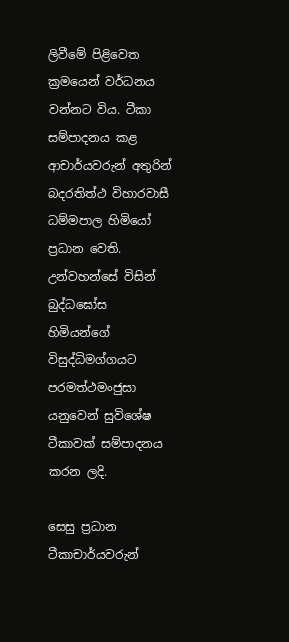ලිවීමේ පිළිවෙත ක්‍රමයෙන් වර්ධනය වන්නට විය. ටීකා සම්පාදනය කළ ආචාර්යවරුන් අතුරින් බදරතිත්ථ විහාරවාසී ධම්මපාල හිමියෝ ප්‍රධාන වෙති. උන්වහන්සේ විසින් බුද්ධඝෝස හිමියන්ගේ විසුද්ධිමග්ගයට පරමත්ථමංජුසා යනුවෙන් සුවිශේෂ ටීකාවක් සම්පාදනය කරන ලදි.

සෙසු ප්‍රධාන ටීකාචාර්යවරුන්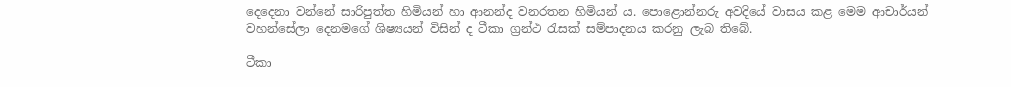දෙදෙනා වන්නේ සාරිපුත්ත හිමියන් හා ආනන්ද වනරතන හිමියන් ය. පොළොන්නරු අවදියේ වාසය කළ මෙම ආචාර්යන් වහන්සේලා දෙනමගේ ශිෂ්‍යයන් විසින් ද ටීකා ග්‍රන්ථ රැසක් සම්පාදනය කරනු ලැබ තිබේ.

ටීකා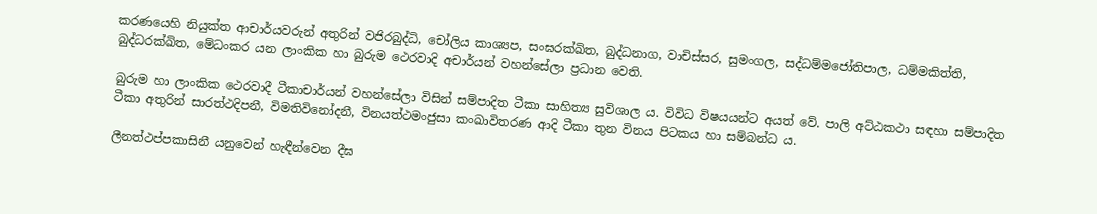කරණයෙහි නියුක්ත ආචාර්යවරුන් අතුරින් වජිරබුද්ධි, චෝලිය කාශ්‍යප, සංඝරක්ඛිත, බුද්ධනාග, වාචිස්සර, සුමංගල, සද්ධම්මජෝතිපාල, ධම්මකිත්ති, බුද්ධරක්ඛිත, මේධංකර යන ලාංකික හා බුරුම ථෙරවාදි අචාර්යන් වහන්සේලා ප්‍රධාන වෙති.

බුරුම හා ලාංකික ථෙරවාදී ටීකාචාර්යන් වහන්සේලා විසින් සම්පාදිත ටීකා සාහිත්‍ය සුවිශාල ය. විවිධ විෂයයන්ට අයත් වේ. පාලි අට්ඨකථා සඳහා සම්පාදිත ටීකා අතුරින් සාරත්ථදිපනී, විමතිවිනෝදනී, විනයත්ථමංජුසා කංඛාවිතරණ ආදි ටීකා තුන විනය පිටකය හා සම්බන්ධ ය.

ලීනත්ථප්පකාසිනී යනුවෙන් හැඳීන්වෙන දීඝ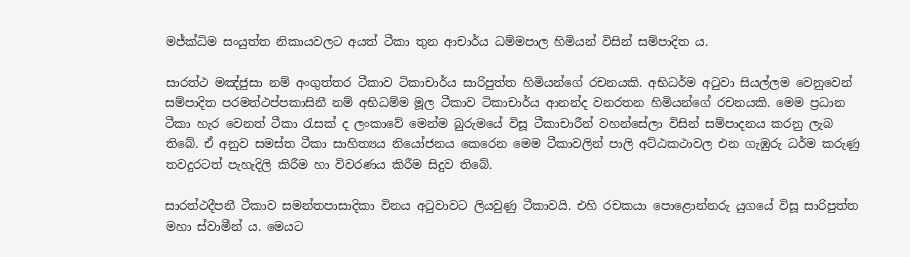මජ්ක්‍ධිම සංයුත්ත නිකායවලට අයත් ටීකා තුන ආචාර්ය ධම්මපාල හිමියන් විසින් සම්පාදිත ය.

සාරත්ථ මඤ්ජුසා නම් අංගුත්තර ටීකාව ටිකාචාර්ය සාරිපුත්ත හිමියන්ගේ රචනයකි. අභිධර්ම අටුවා සියල්ලම වෙනුවෙන් සම්පාදිත පරමත්ථප්පකාසිනී නම් අභිධම්ම මූල ටීකාව ටිකාචාර්ය ආනන්ද වනරතන හිමියන්ගේ රචනයකි. මෙම ප්‍රධාන ටීකා හැර වෙනත් ටීකා රැසක් ද ලංකාවේ මෙන්ම බුරුමයේ විසූ ටීකාචාරීන් වහන්සේලා විසින් සම්පාදනය කරනු ලැබ තිබේ. ඒ අනුව සමස්ත ටීකා සාහිත්‍යය නියෝජනය කෙරෙන මෙම ටීකාවලින් පාලි අට්ඨකථාවල එන ගැඹුරු ධර්ම කරුණු තවදුරටත් පැහැදිලි කිරීම හා විවරණය කිරීම සිදුව තිබේ.

සාරත්ථදීපනී ටීකාව සමන්තපාසාදිකා විනය අටුවාවට ලියවුණු ටීකාවයි. එහි රචකයා පොළොන්නරු යුගයේ විසූ සාරිපුත්ත මහා ස්වාමීන් ය. මෙයට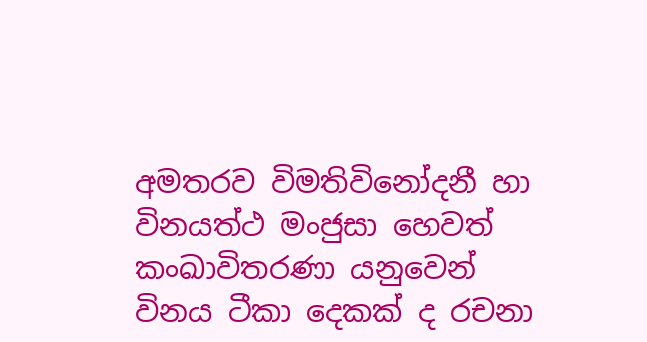අමතරව විමතිවිනෝදනී හා විනයත්ථ මංජුසා හෙවත් කංඛාවිතරණා යනුවෙන් විනය ටීකා දෙකක් ද රචනා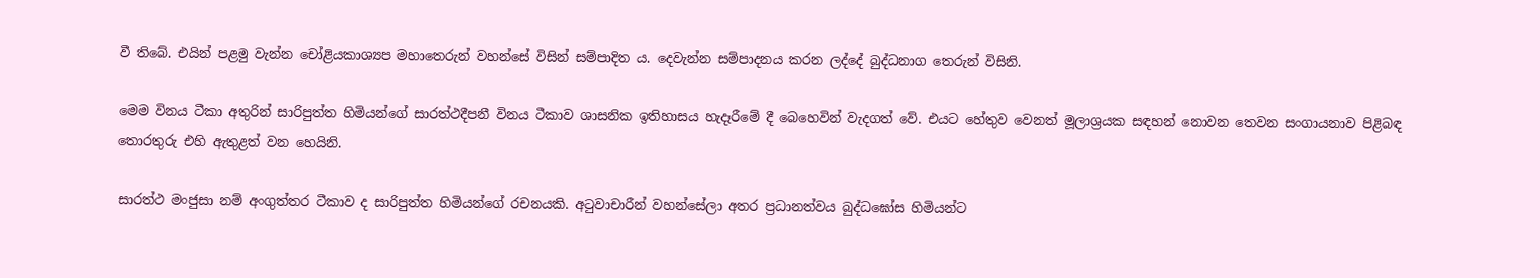වී තිබේ. එයින් පළමු වැන්න චෝළියකාශ්‍යප මහාතෙරුන් වහන්සේ විසින් සම්පාදිත ය. දෙවැන්න සම්පාදනය කරන ලද්දේ බුද්ධනාග තෙරුන් විසිනි.

මෙම විනය ටීකා අතුරින් සාරිපුත්ත හිමියන්ගේ සාරත්ථදීපනී විනය ටීකාව ශාසනික ඉතිහාසය හැදෑරීමේ දී බෙහෙවින් වැදගත් වේ. එයට හේතුව වෙනත් මූලාශ්‍රයක සඳහන් නොවන තෙවන සංගායනාව පිළිබඳ තොරතුරු එහි ඇතුළත් වන හෙයිනි.

සාරත්ථ මංජුසා නම් අංගුත්තර ටීකාව ද සාරිපුත්ත හිමියන්ගේ රචනයකි. අටුවාචාරීන් වහන්සේලා අතර ප්‍රධානත්වය බුද්ධඝෝස හිමියන්ට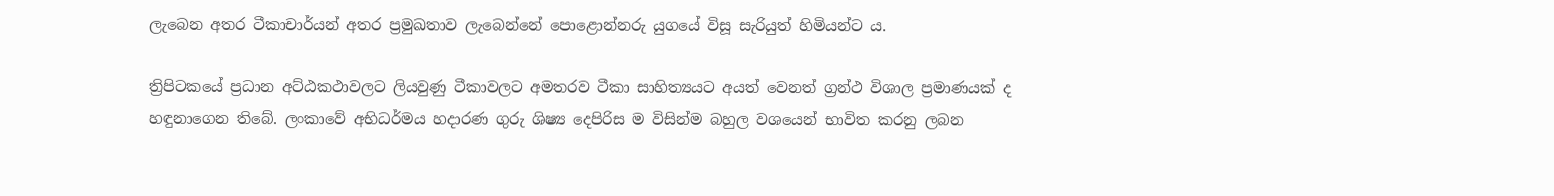ලැබෙන අතර ටීකාචාර්යන් අතර ප්‍රමුඛතාව ලැබෙන්නේ පොළොන්නරු යුගයේ විසූ සැරියුත් හිමියන්ට ය.

ත්‍රිපිටකයේ ප්‍රධාන අට්ඨකථාවලට ලියවුණු ටීකාවලට අමතරව ටීකා සාහිත්‍යයට අයත් වෙනත් ග්‍රන්ථ විශාල ප්‍රමාණයක් ද හඳුනාගෙන තිබේ. ලංකාවේ අභිධර්මය හදාරණ ගුරු ශිෂ්‍ය දෙපිරිස ම විසින්ම බහුල වශයෙන් භාවිත කරනු ලබන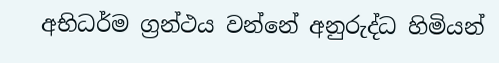අභිධර්ම ග්‍රන්ථය වන්නේ අනුරුද්ධ හිමියන්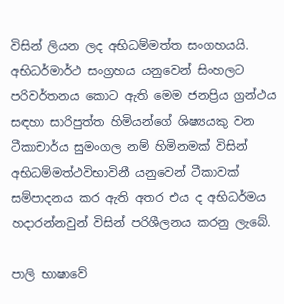විසින් ලියන ලද අභිධම්මත්ත සංගහයයි. අභිධර්මාර්ථ සංග්‍රහය යනුවෙන් සිංහලට පරිවර්තනය කොට ඇති මෙම ජනප්‍රිය ග්‍රන්ථය සඳහා සාරිපුත්ත හිමියන්ගේ ශිෂ්‍යයකු වන ටීකාචාර්ය සුමංගල නම් හිමිනමක් විසින් අභිධම්මත්ථවිභාවිනී යනුවෙන් ටීකාවක් සම්පාදනය කර ඇති අතර එය ද අභිධර්මය හදාරන්නවුන් විසින් පරිශීලනය කරනු ලැබේ.

පාලි භාෂාවේ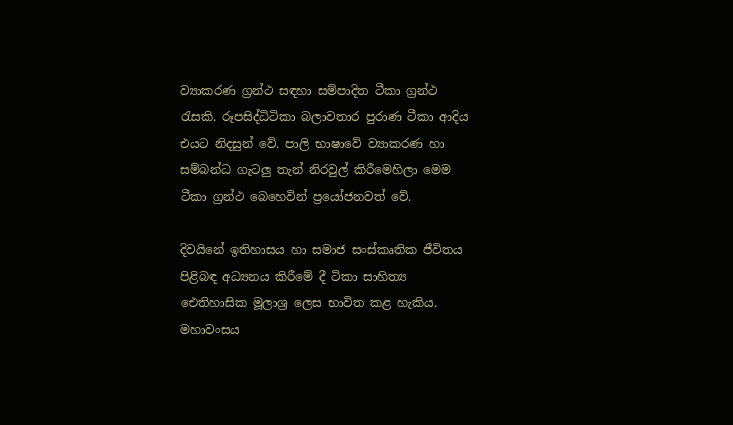ව්‍යාකරණ ග්‍රන්ථ සඳහා සම්පාදිත ටීකා ග්‍රන්ථ රැසකි. රූපසිද්ධිටිකා බලාවතාර පුරාණ ටීකා ආදිය එයට නිදසුන් වේ. පාලි භාෂාවේ ව්‍යාකරණ හා සම්බන්ධ ගැටලු තැන් නිරවුල් කිරීමෙහිලා මෙම ටීකා ග්‍රන්ථ බෙහෙවින් ප්‍රයෝජනවත් වේ.

දිවයිනේ ඉතිහාසය හා සමාජ සංස්කෘතික ජීවිතය පිළිබඳ අධ්‍යනය කිරීමේ දී ටිකා සාහිත්‍ය ඓතිහාසික මූලාශ්‍ර ලෙස භාවිත කළ හැකිය. මහාවංසය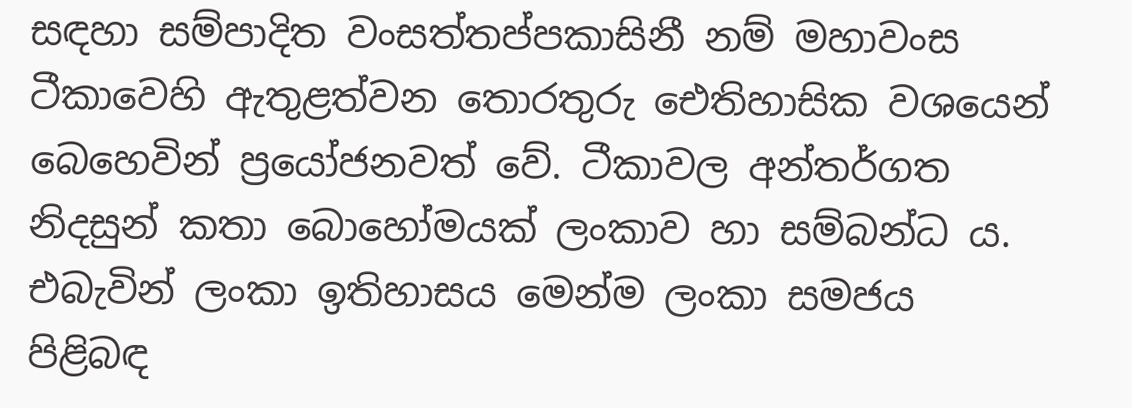සඳහා සම්පාදිත වංසත්තප්පකාසිනී නම් මහාවංස ටීකාවෙහි ඇතුළත්වන තොරතුරු ඓතිහාසික වශයෙන් බෙහෙවින් ප්‍රයෝජනවත් වේ. ටීකාවල අන්තර්ගත නිදසුන් කතා බොහෝමයක් ලංකාව හා සම්බන්ධ ය. එබැවින් ලංකා ඉතිහාසය මෙන්ම ලංකා සමජය පිළිබඳ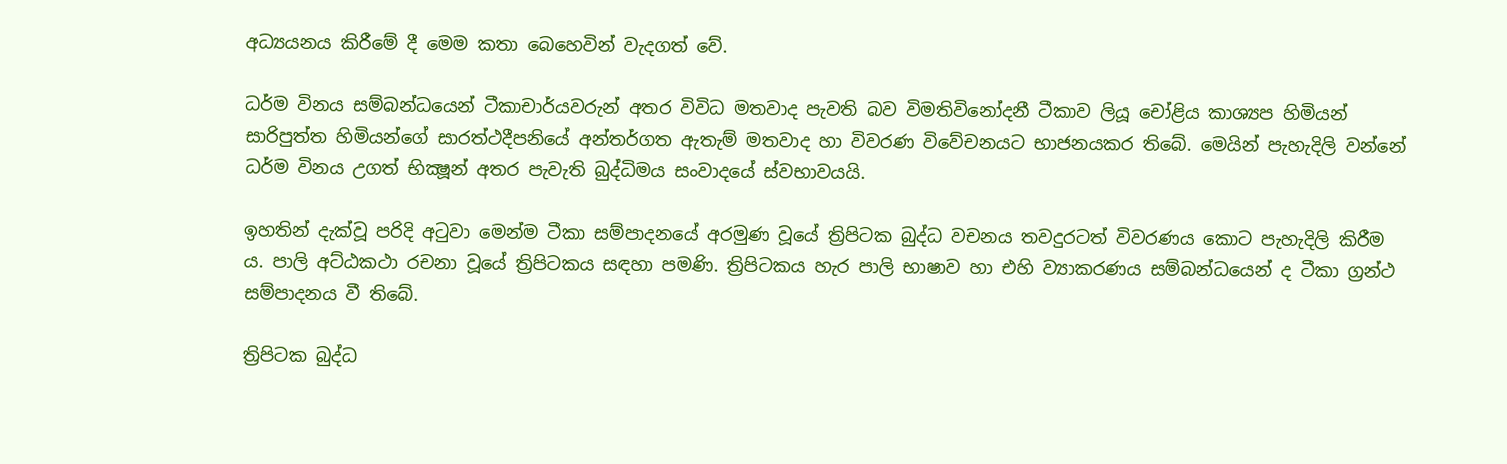අධ්‍යයනය කිරීමේ දී මෙම කතා බෙහෙවින් වැදගත් වේ.

ධර්ම විනය සම්බන්ධයෙන් ටීකාචාර්යවරුන් අතර විවිධ මතවාද පැවති බව විමතිවිනෝදනී ටීකාව ලියූ චෝළිය කාශ්‍යප හිමියන් සාරිපුත්ත හිමියන්ගේ සාරත්ථදීපනියේ අන්තර්ගත ඇතැම් මතවාද හා විවරණ විවේචනයට භාජනයකර තිබේ. මෙයින් පැහැදිලි වන්නේ ධර්ම විනය උගත් භික්‍ෂූන් අතර පැවැති බුද්ධිමය සංවාදයේ ස්වභාවයයි.

ඉහතින් දැක්වූ පරිදි අටුවා මෙන්ම ටීකා සම්පාදනයේ අරමුණ වූයේ ත්‍රිපිටක බුද්ධ වචනය තවදුරටත් විවරණය කොට පැහැදිලි කිරීම ය. පාලි අට්ඨකථා රචනා වූයේ ත්‍රිපිටකය සඳහා පමණි. ත්‍රිපිටකය හැර පාලි භාෂාව හා එහි ව්‍යාකරණය සම්බන්ධයෙන් ද ටීකා ග්‍රන්ථ සම්පාදනය වී තිබේ.

ත්‍රිපිටක බුද්ධ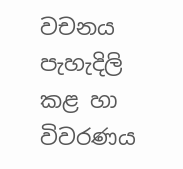වචනය පැහැදිලි කළ හා විවරණය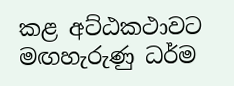කළ අට්ඨකථාවට මඟහැරුණු ධර්ම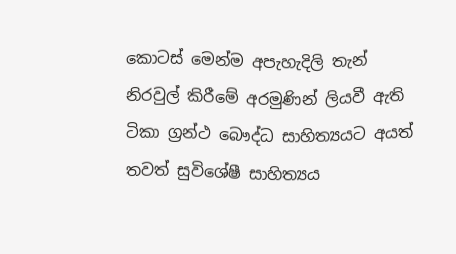කොටස් මෙන්ම අපැහැදිලි තැන් නිරවුල් කිරීමේ අරමුණින් ලියවී ඇති ටිකා ග්‍රන්ථ බෞද්ධ සාහිත්‍යයට අයත් තවත් සුවිශේෂී සාහිත්‍යය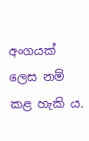අංගයක් ලෙස නම් කළ හැකි ය.